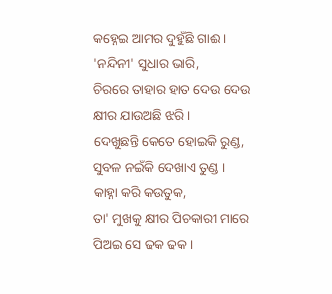କହ୍ନେଇ ଆମର ଦୁହୁଁଛି ଗାଈ ।
'ନନ୍ଦିନୀ' ସୁଧାର ଭାରି,
ଚିରରେ ତାହାର ହାତ ଦେଉ ଦେଉ
କ୍ଷୀର ଯାଉଅଛି ଝରି ।
ଦେଖୁଛନ୍ତି କେତେ ହୋଇକି ରୁଣ୍ଡ,
ସୁବଳ ନଇଁକି ଦେଖାଏ ତୁଣ୍ଡ ।
କାହ୍ନା କରି କଉତୁକ,
ତା' ମୁଖକୁ କ୍ଷୀର ପିଚକାରୀ ମାରେ
ପିଅଇ ସେ ଢକ ଢକ ।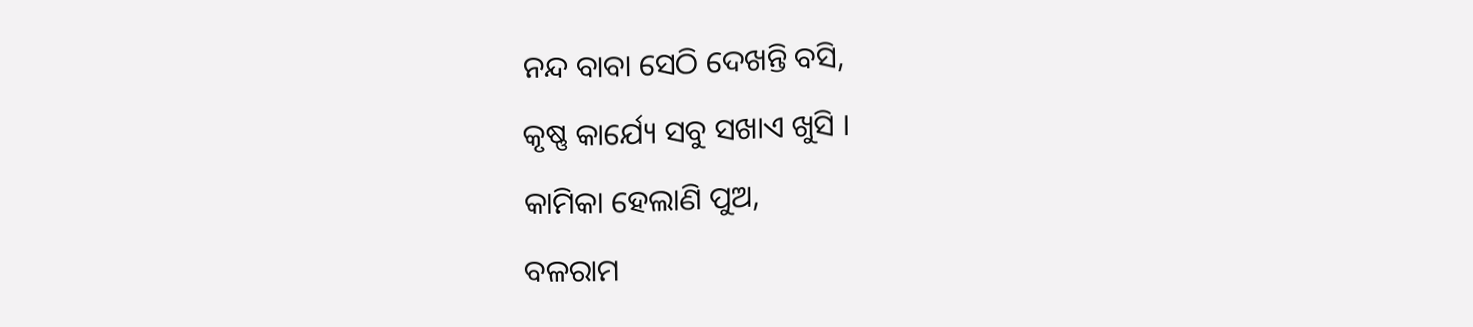ନନ୍ଦ ବାବା ସେଠି ଦେଖନ୍ତି ବସି,
କୃଷ୍ଣ କାର୍ଯ୍ୟେ ସବୁ ସଖାଏ ଖୁସି ।
କାମିକା ହେଲାଣି ପୁଅ,
ବଳରାମ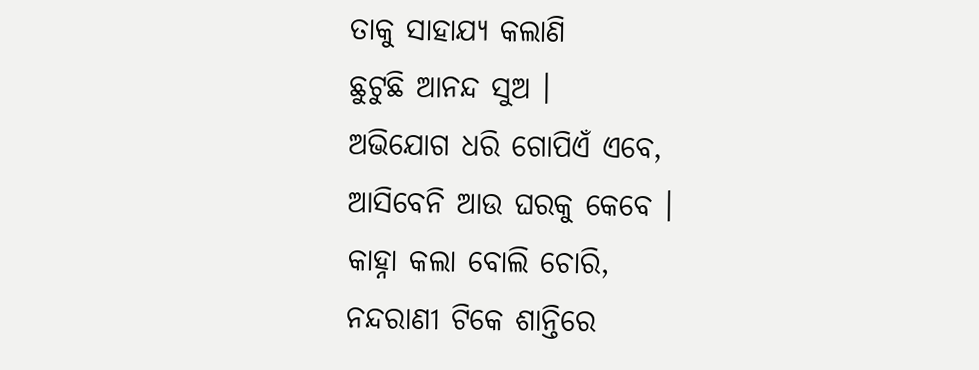ତାକୁ ସାହାଯ୍ୟ କଲାଣି
ଛୁଟୁଛି ଆନନ୍ଦ ସୁଅ ।
ଅଭିଯୋଗ ଧରି ଗୋପିଏଁ ଏବେ,
ଆସିବେନି ଆଉ ଘରକୁ କେବେ ।
କାହ୍ନା କଲା ବୋଲି ଚୋରି,
ନନ୍ଦରାଣୀ ଟିକେ ଶାନ୍ତିରେ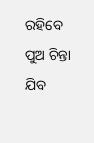ରହିବେ
ପୁଅ ଚିନ୍ତା ଯିବ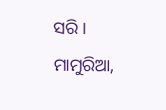ସରି ।
ମାମୁରିଆ,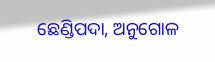ଛେଣ୍ଡିପଦା, ଅନୁଗୋଳ